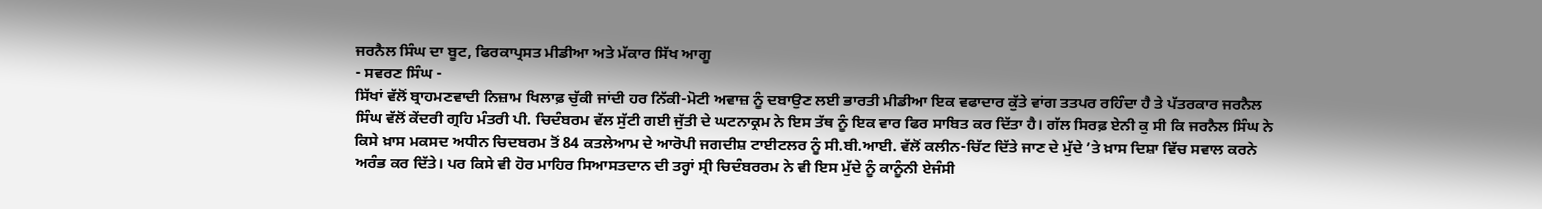ਜਰਨੈਲ ਸਿੰਘ ਦਾ ਬੂਟ, ਫਿਰਕਾਪ੍ਰਸਤ ਮੀਡੀਆ ਅਤੇ ਮੱਕਾਰ ਸਿੱਖ ਆਗੂ
- ਸਵਰਣ ਸਿੰਘ -
ਸਿੱਖਾਂ ਵੱਲੋਂ ਬ੍ਰਾਹਮਣਵਾਦੀ ਨਿਜ਼ਾਮ ਖਿਲਾਫ਼ ਚੁੱਕੀ ਜਾਂਦੀ ਹਰ ਨਿੱਕੀ-ਮੋਟੀ ਅਵਾਜ਼ ਨੂੰ ਦਬਾਉਣ ਲਈ ਭਾਰਤੀ ਮੀਡੀਆ ਇਕ ਵਫਾਦਾਰ ਕੁੱਤੇ ਵਾਂਗ ਤਤਪਰ ਰਹਿੰਦਾ ਹੈ ਤੇ ਪੱਤਰਕਾਰ ਜਰਨੈਲ ਸਿੰਘ ਵੱਲੋਂ ਕੇਂਦਰੀ ਗ੍ਰਹਿ ਮੰਤਰੀ ਪੀ. ਚਿਦੰਬਰਮ ਵੱਲ ਸੁੱਟੀ ਗਈ ਜੁੱਤੀ ਦੇ ਘਟਨਾਕ੍ਰਮ ਨੇ ਇਸ ਤੱਥ ਨੂੰ ਇਕ ਵਾਰ ਫਿਰ ਸਾਬਿਤ ਕਰ ਦਿੱਤਾ ਹੈ। ਗੱਲ ਸਿਰਫ਼ ਏਨੀ ਕੁ ਸੀ ਕਿ ਜਰਨੈਲ ਸਿੰਘ ਨੇ ਕਿਸੇ ਖ਼ਾਸ ਮਕਸਦ ਅਧੀਨ ਚਿਦਬਰਮ ਤੋਂ 84 ਕਤਲੇਆਮ ਦੇ ਆਰੋਪੀ ਜਗਦੀਸ਼ ਟਾਈਟਲਰ ਨੂੰ ਸੀ.ਬੀ.ਆਈ. ਵੱਲੋਂ ਕਲੀਨ-ਚਿੱਟ ਦਿੱਤੇ ਜਾਣ ਦੇ ਮੁੱਦੇ ’ਤੇ ਖ਼ਾਸ ਦਿਸ਼ਾ ਵਿੱਚ ਸਵਾਲ ਕਰਨੇ ਅਰੰਭ ਕਰ ਦਿੱਤੇ। ਪਰ ਕਿਸੇ ਵੀ ਹੋਰ ਮਾਹਿਰ ਸਿਆਸਤਦਾਨ ਦੀ ਤਰ੍ਹਾਂ ਸ੍ਰੀ ਚਿਦੰਬਰਰਮ ਨੇ ਵੀ ਇਸ ਮੁੱਦੇ ਨੂੰ ਕਾਨੂੰਨੀ ਏਜੰਸੀ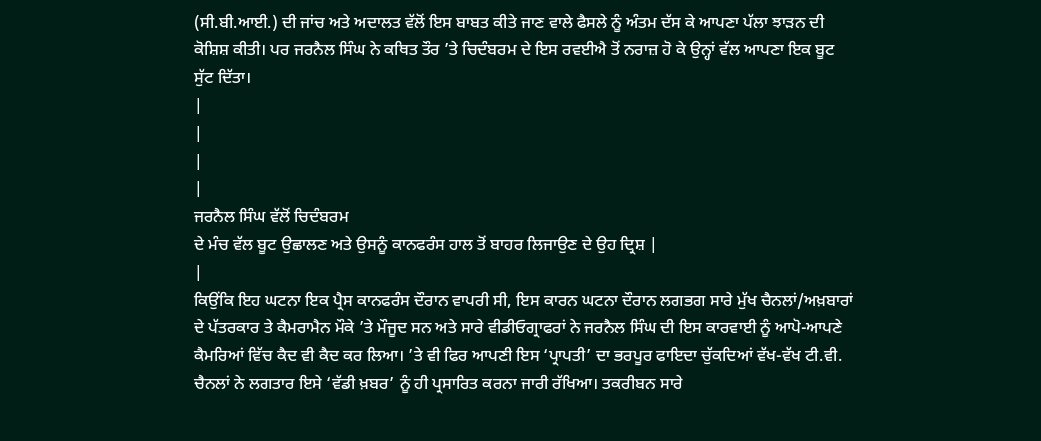(ਸੀ.ਬੀ.ਆਈ.) ਦੀ ਜਾਂਚ ਅਤੇ ਅਦਾਲਤ ਵੱਲੋਂ ਇਸ ਬਾਬਤ ਕੀਤੇ ਜਾਣ ਵਾਲੇ ਫੈਸਲੇ ਨੂੰ ਅੰਤਮ ਦੱਸ ਕੇ ਆਪਣਾ ਪੱਲਾ ਝਾੜਨ ਦੀ ਕੋਸ਼ਿਸ਼ ਕੀਤੀ। ਪਰ ਜਰਨੈਲ ਸਿੰਘ ਨੇ ਕਥਿਤ ਤੌਰ ’ਤੇ ਚਿਦੰਬਰਮ ਦੇ ਇਸ ਰਵਈਐ ਤੋਂ ਨਰਾਜ਼ ਹੋ ਕੇ ਉਨ੍ਹਾਂ ਵੱਲ ਆਪਣਾ ਇਕ ਬੂਟ ਸੁੱਟ ਦਿੱਤਾ।
|
|
|
|
ਜਰਨੈਲ ਸਿੰਘ ਵੱਲੋਂ ਚਿਦੰਬਰਮ
ਦੇ ਮੰਚ ਵੱਲ ਬੂਟ ਉਛਾਲਣ ਅਤੇ ਉਸਨੂੰ ਕਾਨਫਰੰਸ ਹਾਲ ਤੋਂ ਬਾਹਰ ਲਿਜਾਉਣ ਦੇ ਉਹ ਦ੍ਰਿਸ਼ |
|
ਕਿਉਂਕਿ ਇਹ ਘਟਨਾ ਇਕ ਪ੍ਰੈਸ ਕਾਨਫਰੰਸ ਦੌਰਾਨ ਵਾਪਰੀ ਸੀ, ਇਸ ਕਾਰਨ ਘਟਨਾ ਦੌਰਾਨ ਲਗਭਗ ਸਾਰੇ ਮੁੱਖ ਚੈਨਲਾਂ/ਅਖ਼ਬਾਰਾਂ ਦੇ ਪੱਤਰਕਾਰ ਤੇ ਕੈਮਰਾਮੈਨ ਮੌਕੇ ’ਤੇ ਮੌਜੂਦ ਸਨ ਅਤੇ ਸਾਰੇ ਵੀਡੀਓਗ੍ਰਾਫਰਾਂ ਨੇ ਜਰਨੈਲ ਸਿੰਘ ਦੀ ਇਸ ਕਾਰਵਾਈ ਨੂੰ ਆਪੋ-ਆਪਣੇ ਕੈਮਰਿਆਂ ਵਿੱਚ ਕੈਦ ਵੀ ਕੈਦ ਕਰ ਲਿਆ। ’ਤੇ ਵੀ ਫਿਰ ਆਪਣੀ ਇਸ ‘ਪ੍ਰਾਪਤੀ’ ਦਾ ਭਰਪੂਰ ਫਾਇਦਾ ਚੁੱਕਦਿਆਂ ਵੱਖ-ਵੱਖ ਟੀ.ਵੀ. ਚੈਨਲਾਂ ਨੇ ਲਗਤਾਰ ਇਸੇ ‘ਵੱਡੀ ਖ਼ਬਰ’ ਨੂੰ ਹੀ ਪ੍ਰਸਾਰਿਤ ਕਰਨਾ ਜਾਰੀ ਰੱਖਿਆ। ਤਕਰੀਬਨ ਸਾਰੇ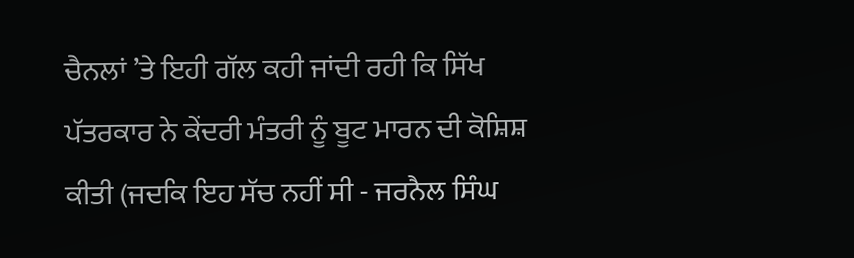ਚੈਨਲਾਂ ’ਤੇ ਇਹੀ ਗੱਲ ਕਹੀ ਜਾਂਦੀ ਰਹੀ ਕਿ ਸਿੱਖ ਪੱਤਰਕਾਰ ਨੇ ਕੇਂਦਰੀ ਮੰਤਰੀ ਨੂੰ ਬੂਟ ਮਾਰਨ ਦੀ ਕੋਸ਼ਿਸ਼ ਕੀਤੀ (ਜਦਕਿ ਇਹ ਸੱਚ ਨਹੀਂ ਸੀ - ਜਰਨੈਲ ਸਿੰਘ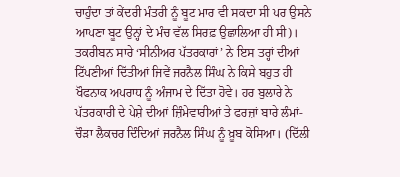ਚਾਹੁੰਦਾ ਤਾਂ ਕੇਂਦਰੀ ਮੰਤਰੀ ਨੂੰ ਬੂਟ ਮਾਰ ਵੀ ਸਕਦਾ ਸੀ ਪਰ ਉਸਨੇ ਆਪਣਾ ਬੂਟ ਉਨ੍ਹਾਂ ਦੇ ਮੰਚ ਵੱਲ ਸਿਰਫ਼ ਉਛਾਲਿਆ ਹੀ ਸੀ)। ਤਕਰੀਬਨ ਸਾਰੇ ‘ਸੀਨੀਅਰ ਪੱਤਰਕਾਰਾਂ’ ਨੇ ਇਸ ਤਰ੍ਹਾਂ ਦੀਆਂ ਟਿੱਪਣੀਆਂ ਦਿੱਤੀਆਂ ਜਿਵੇਂ ਜਰਨੈਲ ਸਿੰਘ ਨੇ ਕਿਸੇ ਬਹੁਤ ਹੀ ਖੌਫਨਾਕ ਅਪਰਾਧ ਨੂੰ ਅੰਜਾਮ ਦੇ ਦਿੱਤਾ ਹੋਵੇ। ਹਰ ਬੁਲਾਰੇ ਨੇ ਪੱਤਰਕਾਰੀ ਦੇ ਪੇਸ਼ੇ ਦੀਆਂ ਜ਼ਿੰਮੇਵਾਰੀਆਂ ਤੇ ਫਰਜ਼ਾਂ ਬਾਰੇ ਲੰਮਾਂ-ਚੌੜਾ ਲੈਕਚਰ ਦਿੰਦਿਆਂ ਜਰਨੈਲ ਸਿੰਘ ਨੂੰ ਖ਼ੂਬ ਕੋਸਿਆ। (ਦਿੱਲੀ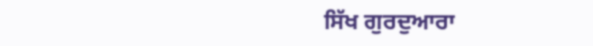ਸਿੱਖ ਗੁਰਦੁਆਰਾ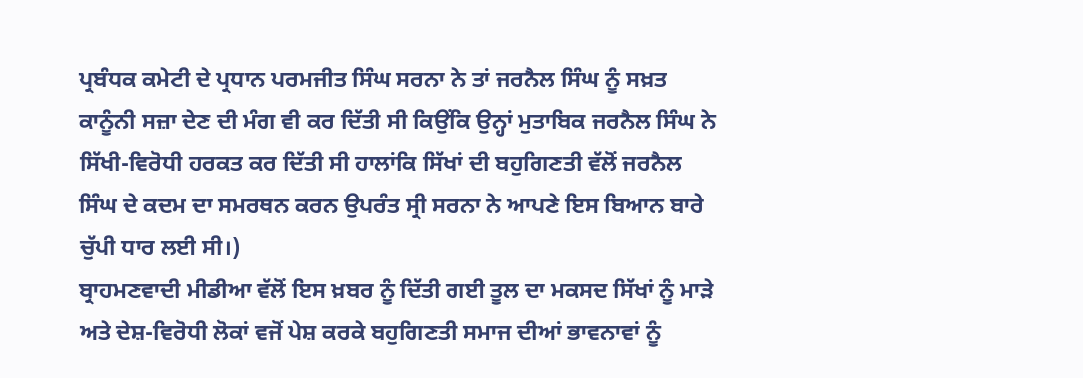ਪ੍ਰਬੰਧਕ ਕਮੇਟੀ ਦੇ ਪ੍ਰਧਾਨ ਪਰਮਜੀਤ ਸਿੰਘ ਸਰਨਾ ਨੇ ਤਾਂ ਜਰਨੈਲ ਸਿੰਘ ਨੂੰ ਸਖ਼ਤ ਕਾਨੂੰਨੀ ਸਜ਼ਾ ਦੇਣ ਦੀ ਮੰਗ ਵੀ ਕਰ ਦਿੱਤੀ ਸੀ ਕਿਉਂਕਿ ਉਨ੍ਹਾਂ ਮੁਤਾਬਿਕ ਜਰਨੈਲ ਸਿੰਘ ਨੇ ਸਿੱਖੀ-ਵਿਰੋਧੀ ਹਰਕਤ ਕਰ ਦਿੱਤੀ ਸੀ ਹਾਲਾਂਕਿ ਸਿੱਖਾਂ ਦੀ ਬਹੁਗਿਣਤੀ ਵੱਲੋਂ ਜਰਨੈਲ ਸਿੰਘ ਦੇ ਕਦਮ ਦਾ ਸਮਰਥਨ ਕਰਨ ਉਪਰੰਤ ਸ੍ਰੀ ਸਰਨਾ ਨੇ ਆਪਣੇ ਇਸ ਬਿਆਨ ਬਾਰੇ ਚੁੱਪੀ ਧਾਰ ਲਈ ਸੀ।)
ਬ੍ਰਾਹਮਣਵਾਦੀ ਮੀਡੀਆ ਵੱਲੋਂ ਇਸ ਖ਼ਬਰ ਨੂੰ ਦਿੱਤੀ ਗਈ ਤੂਲ ਦਾ ਮਕਸਦ ਸਿੱਖਾਂ ਨੂੰ ਮਾੜੇ ਅਤੇ ਦੇਸ਼-ਵਿਰੋਧੀ ਲੋਕਾਂ ਵਜੋਂ ਪੇਸ਼ ਕਰਕੇ ਬਹੁਗਿਣਤੀ ਸਮਾਜ ਦੀਆਂ ਭਾਵਨਾਵਾਂ ਨੂੰ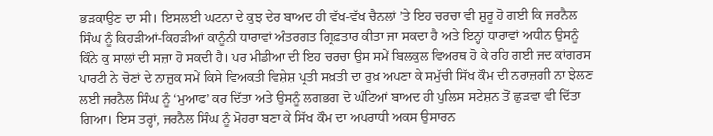ਭੜਕਾਉਣ ਦਾ ਸੀ। ਇਸਲਈ ਘਟਨਾ ਦੇ ਕੁਝ ਦੇਰ ਬਾਅਦ ਹੀ ਵੱਖ-ਵੱਖ ਚੈਨਲਾਂ ’ਤੇ ਇਹ ਚਰਚਾ ਵੀ ਸ਼ੁਰੂ ਹੋ ਗਈ ਕਿ ਜਰਨੈਲ ਸਿੰਘ ਨੂੰ ਕਿਹੜੀਆਂ-ਕਿਹੜੀਆਂ ਕਾਨੂੰਨੀ ਧਾਰਾਵਾਂ ਅੰਤਰਗਤ ਗ੍ਰਿਫ਼ਤਾਰ ਕੀਤਾ ਜਾ ਸਕਦਾ ਹੈ ਅਤੇ ਇਨ੍ਹਾਂ ਧਾਰਾਵਾਂ ਅਧੀਨ ਉਸਨੂੰ ਕਿੰਨੇ ਕੁ ਸਾਲਾਂ ਦੀ ਸਜ਼ਾ ਹੋ ਸਕਦੀ ਹੈ। ਪਰ ਮੀਡੀਆ ਦੀ ਇਹ ਚਰਚਾ ਉਸ ਸਮੇਂ ਬਿਲਕੁਲ ਵਿਅਰਥ ਹੋ ਕੇ ਰਹਿ ਗਈ ਜਦ ਕਾਂਗਰਸ ਪਾਰਟੀ ਨੇ ਚੋਣਾਂ ਦੇ ਨਾਜ਼ੁਕ ਸਮੇਂ ਕਿਸੇ ਵਿਅਕਤੀ ਵਿਸ਼ੇਸ਼ ਪ੍ਰਤੀ ਸਖ਼ਤੀ ਦਾ ਰੁਖ਼ ਅਪਣਾ ਕੇ ਸਮੁੱਚੀ ਸਿੱਖ ਕੌਮ ਦੀ ਨਰਾਜ਼ਗੀ ਨਾ ਝੇਲਣ ਲਈ ਜਰਨੈਲ ਸਿੰਘ ਨੂੰ ‘ਮੁਆਫ’ ਕਰ ਦਿੱਤਾ ਅਤੇ ਉਸਨੂੰ ਲਗਭਗ ਦੋ ਘੰਟਿਆਂ ਬਾਅਦ ਹੀ ਪੁਲਿਸ ਸਟੇਸ਼ਨ ਤੋਂ ਛੁੜਵਾ ਵੀ ਦਿੱਤਾ ਗਿਆ। ਇਸ ਤਰ੍ਹਾਂ, ਜਰਨੈਲ ਸਿੰਘ ਨੂੰ ਮੋਹਰਾ ਬਣਾ ਕੇ ਸਿੱਖ ਕੌਮ ਦਾ ਅਪਰਾਧੀ ਅਕਸ ਉਸਾਰਨ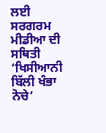ਲਈ ਸਰਗਰਮ ਮੀਡੀਆ ਦੀ ਸਥਿਤੀ ‘ਖਿਸੀਆਨੀ ਬਿੱਲੀ ਖੰਭਾ ਨੋਚੇ’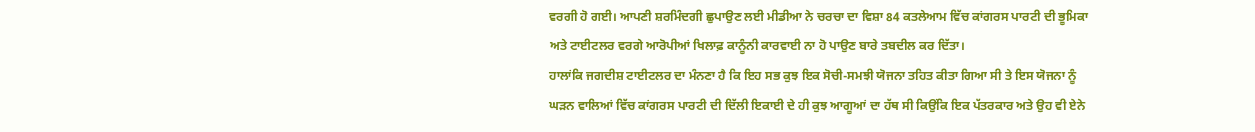ਵਰਗੀ ਹੋ ਗਈ। ਆਪਣੀ ਸ਼ਰਮਿੰਦਗੀ ਛੁਪਾਉਣ ਲਈ ਮੀਡੀਆ ਨੇ ਚਰਚਾ ਦਾ ਵਿਸ਼ਾ 84 ਕਤਲੇਆਮ ਵਿੱਚ ਕਾਂਗਰਸ ਪਾਰਟੀ ਦੀ ਭੂਮਿਕਾ ਅਤੇ ਟਾਈਟਲਰ ਵਰਗੇ ਆਰੋਪੀਆਂ ਖਿਲਾਫ਼ ਕਾਨੂੰਨੀ ਕਾਰਵਾਈ ਨਾ ਹੋ ਪਾਉਣ ਬਾਰੇ ਤਬਦੀਲ ਕਰ ਦਿੱਤਾ।
ਹਾਲਾਂਕਿ ਜਗਦੀਸ਼ ਟਾਈਟਲਰ ਦਾ ਮੰਨਣਾ ਹੈ ਕਿ ਇਹ ਸਭ ਕੁਝ ਇਕ ਸੋਚੀ-ਸਮਝੀ ਯੋਜਨਾ ਤਹਿਤ ਕੀਤਾ ਗਿਆ ਸੀ ਤੇ ਇਸ ਯੋਜਨਾ ਨੂੰ ਘੜਨ ਵਾਲਿਆਂ ਵਿੱਚ ਕਾਂਗਰਸ ਪਾਰਟੀ ਦੀ ਦਿੱਲੀ ਇਕਾਈ ਦੇ ਹੀ ਕੁਝ ਆਗੂਆਂ ਦਾ ਹੱਥ ਸੀ ਕਿਉਂਕਿ ਇਕ ਪੱਤਰਕਾਰ ਅਤੇ ਉਹ ਵੀ ਏਨੇ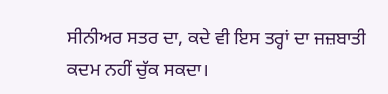ਸੀਨੀਅਰ ਸਤਰ ਦਾ, ਕਦੇ ਵੀ ਇਸ ਤਰ੍ਹਾਂ ਦਾ ਜਜ਼ਬਾਤੀ ਕਦਮ ਨਹੀਂ ਚੁੱਕ ਸਕਦਾ।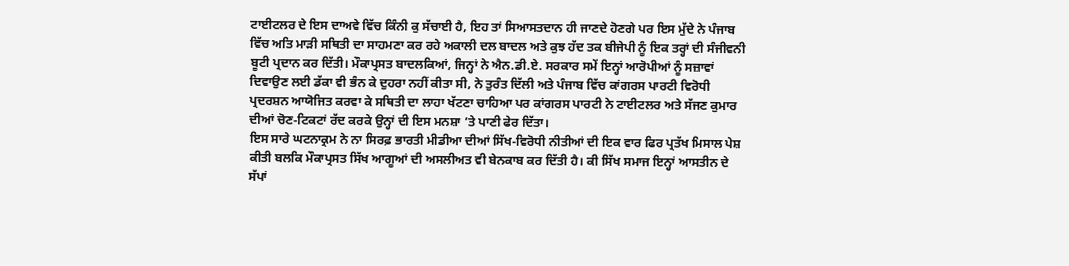ਟਾਈਟਲਰ ਦੇ ਇਸ ਦਾਅਵੇ ਵਿੱਚ ਕਿੰਨੀ ਕੁ ਸੱਚਾਈ ਹੈ, ਇਹ ਤਾਂ ਸਿਆਸਤਦਾਨ ਹੀ ਜਾਣਦੇ ਹੋਣਗੇ ਪਰ ਇਸ ਮੁੱਦੇ ਨੇ ਪੰਜਾਬ ਵਿੱਚ ਅਤਿ ਮਾੜੀ ਸਥਿਤੀ ਦਾ ਸਾਹਮਣਾ ਕਰ ਰਹੇ ਅਕਾਲੀ ਦਲ ਬਾਦਲ ਅਤੇ ਕੁਝ ਹੱਦ ਤਕ ਬੀਜੇਪੀ ਨੂੰ ਇਕ ਤਰ੍ਹਾਂ ਦੀ ਸੰਜੀਵਨੀ ਬੂਟੀ ਪ੍ਰਦਾਨ ਕਰ ਦਿੱਤੀ। ਮੌਕਾਪ੍ਰਸਤ ਬਾਦਲਕਿਆਂ, ਜਿਨ੍ਹਾਂ ਨੇ ਐਨ.ਡੀ.ਏ. ਸਰਕਾਰ ਸਮੇਂ ਇਨ੍ਹਾਂ ਆਰੋਪੀਆਂ ਨੂੰ ਸਜ਼ਾਵਾਂ ਦਿਵਾਉਣ ਲਈ ਡੱਕਾ ਵੀ ਭੰਨ ਕੇ ਦੁਹਰਾ ਨਹੀਂ ਕੀਤਾ ਸੀ, ਨੇ ਤੁਰੰਤ ਦਿੱਲੀ ਅਤੇ ਪੰਜਾਬ ਵਿੱਚ ਕਾਂਗਰਸ ਪਾਰਟੀ ਵਿਰੋਧੀ ਪ੍ਰਦਰਸ਼ਨ ਆਯੋਜਿਤ ਕਰਵਾ ਕੇ ਸਥਿਤੀ ਦਾ ਲਾਹਾ ਖੱਟਣਾ ਚਾਹਿਆ ਪਰ ਕਾਂਗਰਸ ਪਾਰਟੀ ਨੇ ਟਾਈਟਲਰ ਅਤੇ ਸੱਜਣ ਕੁਮਾਰ ਦੀਆਂ ਚੋਣ-ਟਿਕਟਾਂ ਰੱਦ ਕਰਕੇ ਉਨ੍ਹਾਂ ਦੀ ਇਸ ਮਨਸ਼ਾ ’ਤੇ ਪਾਣੀ ਫੇਰ ਦਿੱਤਾ।
ਇਸ ਸਾਰੇ ਘਟਨਾਕ੍ਰਮ ਨੇ ਨਾ ਸਿਰਫ਼ ਭਾਰਤੀ ਮੀਡੀਆ ਦੀਆਂ ਸਿੱਖ-ਵਿਰੋਧੀ ਨੀਤੀਆਂ ਦੀ ਇਕ ਵਾਰ ਫਿਰ ਪ੍ਰਤੱਖ ਮਿਸਾਲ ਪੇਸ਼ ਕੀਤੀ ਬਲਕਿ ਮੌਕਾਪ੍ਰਸਤ ਸਿੱਖ ਆਗੂਆਂ ਦੀ ਅਸਲੀਅਤ ਵੀ ਬੇਨਕਾਬ ਕਰ ਦਿੱਤੀ ਹੈ। ਕੀ ਸਿੱਖ ਸਮਾਜ ਇਨ੍ਹਾਂ ਆਸਤੀਨ ਦੇ ਸੱਪਾਂ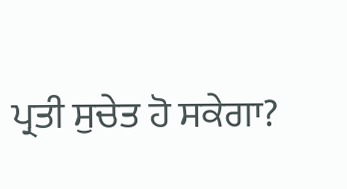ਪ੍ਰਤੀ ਸੁਚੇਤ ਹੋ ਸਕੇਗਾ?